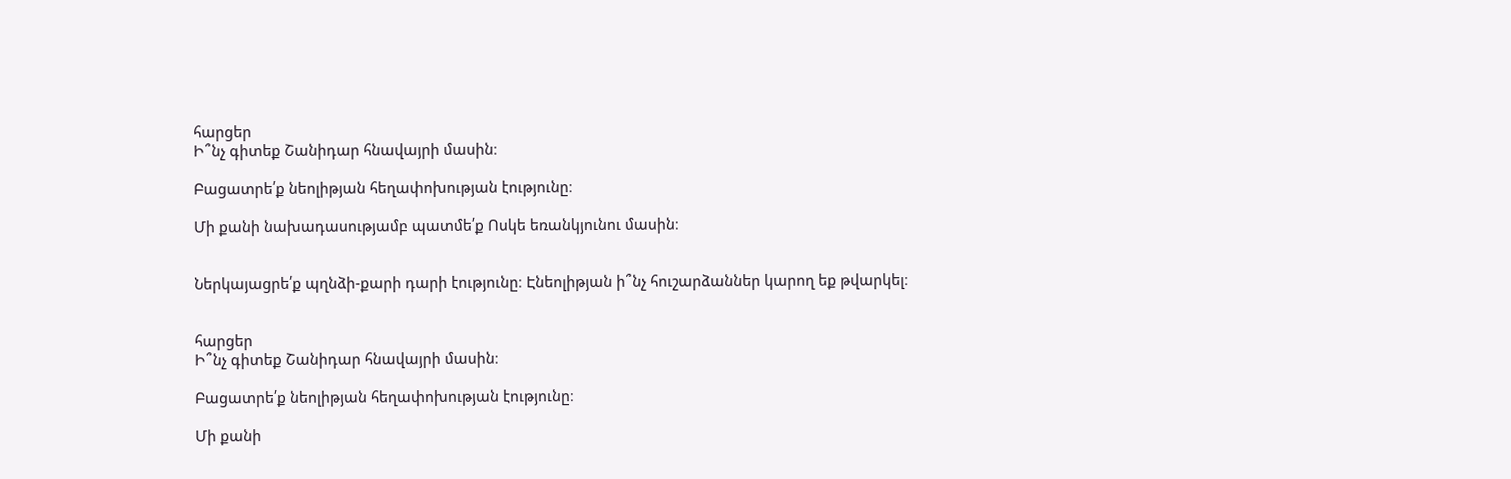հարցեր
Ի՞նչ գիտեք Շանիդար հնավայրի մասին։

Բացատրե՛ք նեոլիթյան հեղափոխության էությունը։

Մի քանի նախադասությամբ պատմե՛ք Ոսկե եռանկյունու մասին։


Ներկայացրե՛ք պղնձի-քարի դարի էությունը։ Էնեոլիթյան ի՞նչ հուշարձաններ կարող եք թվարկել։


հարցեր
Ի՞նչ գիտեք Շանիդար հնավայրի մասին։

Բացատրե՛ք նեոլիթյան հեղափոխության էությունը։

Մի քանի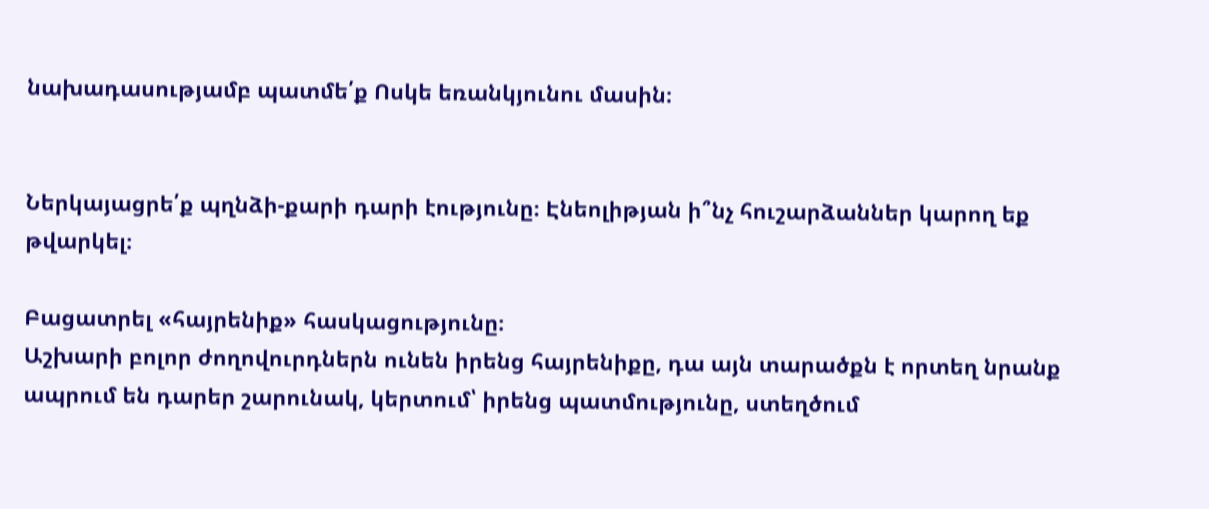նախադասությամբ պատմե՛ք Ոսկե եռանկյունու մասին։


Ներկայացրե՛ք պղնձի-քարի դարի էությունը։ Էնեոլիթյան ի՞նչ հուշարձաններ կարող եք թվարկել։

Բացատրել «հայրենիք» հասկացությունը։
Աշխարի բոլոր ժողովուրդներն ունեն իրենց հայրենիքը, դա այն տարածքն է որտեղ նրանք ապրում են դարեր շարունակ, կերտում՝ իրենց պատմությունը, ստեղծում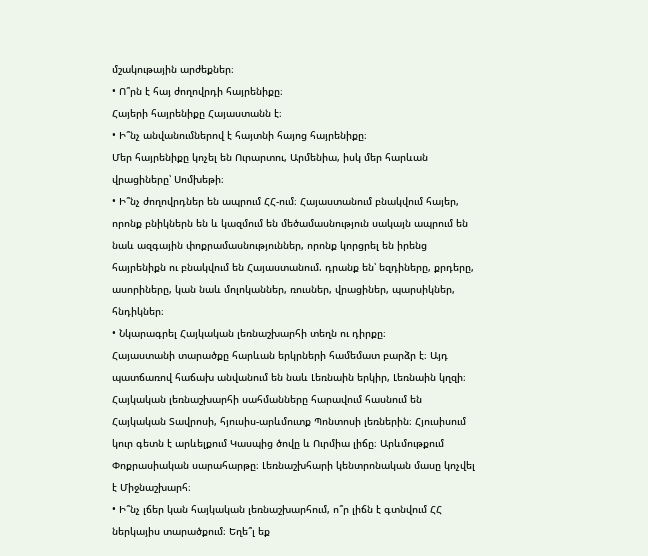մշակութային արժեքներ։
• Ո՞րն է հայ ժողովրդի հայրենիքը։
Հայերի հայրենիքը Հայաստանն է։
• Ի՞նչ անվանումներով է հայտնի հայոց հայրենիքը։
Մեր հայրենիքը կոչել են Ուրարտու, Արմենիա, իսկ մեր հարևան վրացիները՝ Սոմխեթի։
• Ի՞նչ ժողովրդներ են ապրում ՀՀ-ում։ Հայաստանում բնակվում հայեր, որոնք բնիկներն են և կազմում են մեծամասնություն սակայն ապրում են նաև ազգային փոքրամասնություններ, որոնք կորցրել են իրենց հայրենիքն ու բնակվում են Հայաստանում. դրանք են՝ եզդիները, քրդերը, ասորիները, կան նաև մոլոկաններ, ռուսներ, վրացիներ, պարսիկներ, հնդիկներ։
• Նկարագրել Հայկական լեռնաշխարհի տեղն ու դիրքը։
Հայաստանի տարածքը հարևան երկրների համեմատ բարձր է։ Այդ պատճառով հաճախ անվանում են նաև Լեռնաին երկիր, Լեռնաին կղզի։ Հայկական լեռնաշխարհի սահմանները հարավում հասնում են Հայկական Տավրոսի, հյուսիս-արևմուտք Պոնտոսի լեռներին։ Հյուսիսում կուր գետն է արևելքում Կասպից ծովը և Ուրմիա լիճը։ Արևմութքում Փոքրասիական սարահարթը։ Լեռնաշխհարի կենտրոնական մասը կոչվել է Միջնաշխարհ։
• Ի՞նչ լճեր կան հայկական լեռնաշխարհում, ո՞ր լիճն է գտնվում ՀՀ ներկայիս տարածքում։ Եղե՞լ եք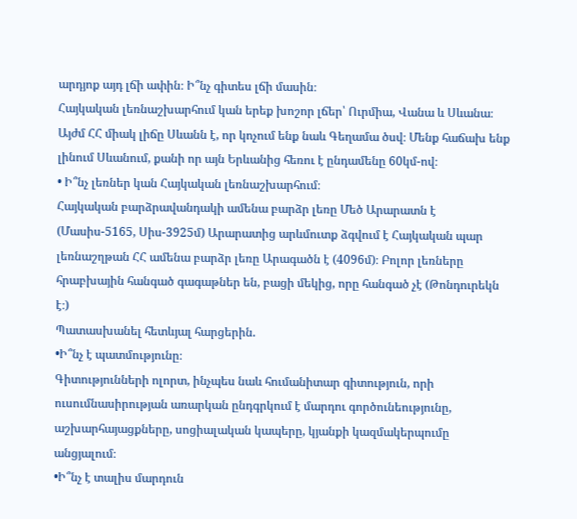արդյոք այդ լճի ափին։ Ի՞նչ գիտես լճի մասին։
Հայկական լեռնաշխարհում կան երեք խոշոր լճեր՝ Ուրմիա, Վանա և Սևանա։ Այժմ ՀՀ միակ լիճը Սևանն է, որ կոչում ենք նաև Գեղամա ծսվ։ Մենք հաճախ ենք լինում Սևանում, քանի որ այն Երևանից հեռու է ընդամենը 60կմ-ով։
• Ի՞նչ լեռներ կան Հայկական լեռնաշխարհում։
Հայկական բարձրավանդակի ամենա բարձր լեռը Մեծ Արարատն է (Մասիս-5165, Սիս-3925մ) Արարատից արևմուտք ձգվում է Հայկական պար լեռնաշղթան ՀՀ ամենա բարձր լեռը Արագածն է (4096մ)։ Բոլոր լեռները հրաբխային հանգած գագաթներ են, բացի մեկից, որը հանգած չէ (Թոնդուրեկն է։)
Պատասխանել հետևյալ հարցերին.
•Ի՞նչ է պատմությունը։
Գիտությունների ոլորտ, ինչպես նաև հումանիտար գիտություն, որի ուսումնասիրության առարկան ընդգրկում է մարդու գործունեությունը, աշխարհայացքները, սոցիալական կապերը, կյանքի կազմակերպումը անցյալում։
•Ի՞նչ է տալիս մարդուն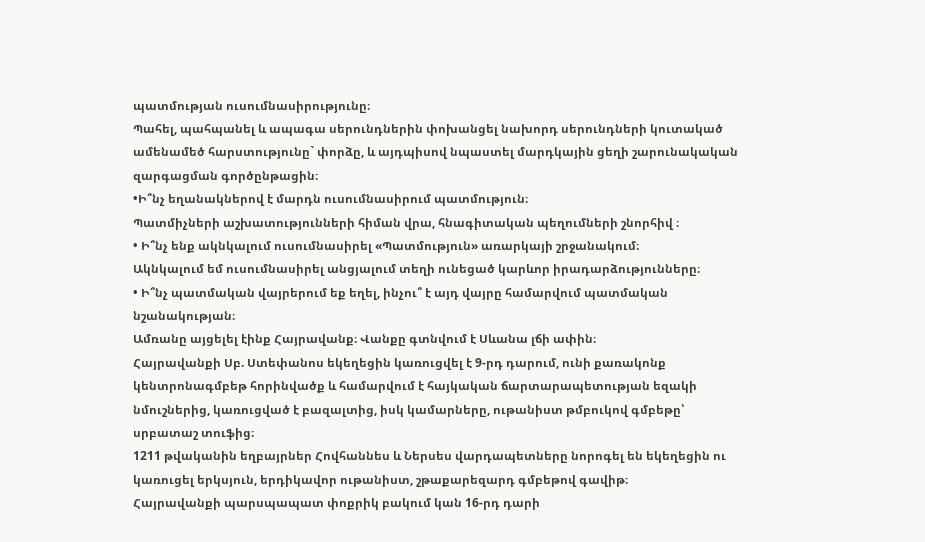պատմության ուսումնասիրությունը։
Պահել, պահպանել և ապագա սերունդներին փոխանցել նախորդ սերունդների կուտակած ամենամեծ հարստությունը` փորձը, և այդպիսով նպաստել մարդկային ցեղի շարունակական զարգացման գործընթացին։
•Ի՞նչ եղանակներով է մարդն ուսումնասիրում պատմություն։
Պատմիչների աշխատությունների հիման վրա, հնագիտական պեղումների շնորհիվ ։
• Ի՞նչ ենք ակնկալում ուսումնասիրել «Պատմություն» առարկայի շրջանակում։
Ակնկալում եմ ուսումնասիրել անցյալում տեղի ունեցած կարևոր իրադարձությունները։
• Ի՞նչ պատմական վայրերում եք եղել, ինչու՞ է այդ վայրը համարվում պատմական նշանակության։
Ամռանը այցելել էինք Հայրավանք։ Վանքը գտնվում է Սևանա լճի ափին։
Հայրավանքի Սբ. Ստեփանոս եկեղեցին կառուցվել է 9-րդ դարում, ունի քառակոնք կենտրոնագմբեթ հորինվածք և համարվում է հայկական ճարտարապետության եզակի նմուշներից, կառուցված է բազալտից, իսկ կամարները, ութանիստ թմբուկով գմբեթը՝ սրբատաշ տուֆից։
1211 թվականին եղբայրներ Հովհաննես և Ներսես վարդապետները նորոգել են եկեղեցին ու կառուցել երկսյուն, երդիկավոր ութանիստ, շթաքարեզարդ գմբեթով գավիթ։
Հայրավանքի պարսպապատ փոքրիկ բակում կան 16-րդ դարի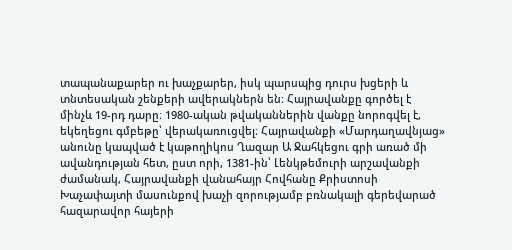տապանաքարեր ու խաչքարեր, իսկ պարսպից դուրս խցերի և տնտեսական շենքերի ավերակներն են։ Հայրավանքը գործել է մինչև 19-րդ դարը։ 1980-ական թվականներին վանքը նորոգվել է, եկեղեցու գմբեթը՝ վերակառուցվել։ Հայրավանքի «Մարդաղավնյաց» անունը կապված է կաթողիկոս Ղազար Ա Ջահկեցու գրի առած մի ավանդության հետ, ըստ որի, 1381-ին՝ Լենկթեմուրի արշավանքի ժամանակ, Հայրավանքի վանահայր Հովհանը Քրիստոսի Խաչափայտի մասունքով խաչի զորությամբ բռնակալի գերեվարած հազարավոր հայերի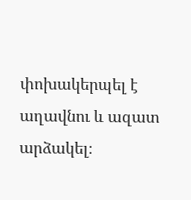փոխակերպել է աղավնու և ազատ արձակել։